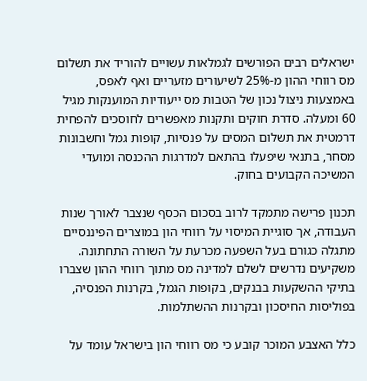ישראלים רבים הפורשים לגמלאות עשויים להוריד את תשלום מס רווחי ההון מ-25% לשיעורים מזעריים ואף לאפס, באמצעות ניצול נכון של הטבות מס ייעודיות המוענקות מגיל 60 ומעלה. סדרת חוקים ותקנות מאפשרים לחוסכים להפחית דרמטית את תשלום המסים על פנסיות, קופות גמל וחשבונות מסחר, בתנאי שיפעלו בהתאם למדרגות ההכנסה ומועדי המשיכה הקבועים בחוק.

תכנון פרישה מתמקד לרוב בסכום הכסף שנצבר לאורך שנות העבודה, אך סוגיית המיסוי על רווחי הון במוצרים הפיננסיים מתגלה כגורם בעל השפעה מכרעת על השורה התחתונה. משקיעים נדרשים לשלם למדינה מס מתוך רווחי ההון שצברו בתיקי ההשקעות בבנקים, בקופות הגמל, בקרנות הפנסיה, בפוליסות החיסכון ובקרנות ההשתלמות.

כלל האצבע המוכר קובע כי מס רווחי הון בישראל עומד על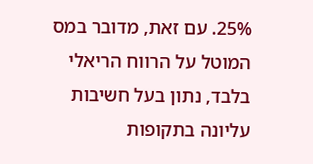25%. עם זאת, מדובר במס המוטל על הרווח הריאלי בלבד, נתון בעל חשיבות עליונה בתקופות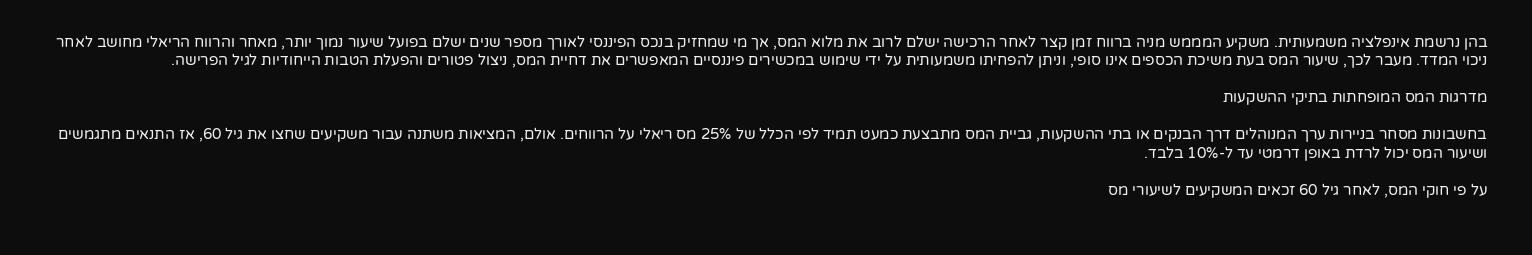בהן נרשמת אינפלציה משמעותית. משקיע המממש מניה ברווח זמן קצר לאחר הרכישה ישלם לרוב את מלוא המס, אך מי שמחזיק בנכס הפיננסי לאורך מספר שנים ישלם בפועל שיעור נמוך יותר, מאחר והרווח הריאלי מחושב לאחר ניכוי המדד. מעבר לכך, שיעור המס בעת משיכת הכספים אינו סופי, וניתן להפחיתו משמעותית על ידי שימוש במכשירים פיננסיים המאפשרים את דחיית המס, ניצול פטורים והפעלת הטבות הייחודיות לגיל הפרישה.

מדרגות המס המופחתות בתיקי ההשקעות

בחשבונות מסחר בניירות ערך המנוהלים דרך הבנקים או בתי ההשקעות, גביית המס מתבצעת כמעט תמיד לפי הכלל של 25% מס ריאלי על הרווחים. אולם, המציאות משתנה עבור משקיעים שחצו את גיל 60, אז התנאים מתגמשים ושיעור המס יכול לרדת באופן דרמטי עד ל-10% בלבד.

על פי חוקי המס, לאחר גיל 60 זכאים המשקיעים לשיעורי מס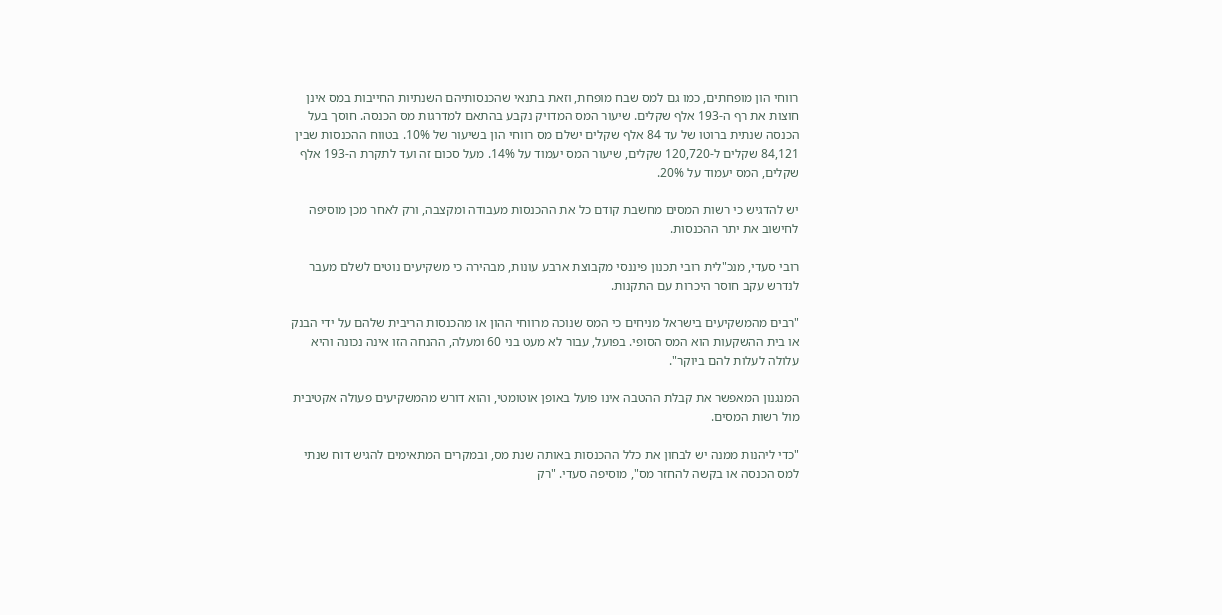רווחי הון מופחתים, כמו גם למס שבח מופחת, וזאת בתנאי שהכנסותיהם השנתיות החייבות במס אינן חוצות את רף ה-193 אלף שקלים. שיעור המס המדויק נקבע בהתאם למדרגות מס הכנסה. חוסך בעל הכנסה שנתית ברוטו של עד 84 אלף שקלים ישלם מס רווחי הון בשיעור של 10%. בטווח ההכנסות שבין 84,121 שקלים ל-120,720 שקלים, שיעור המס יעמוד על 14%. מעל סכום זה ועד לתקרת ה-193 אלף שקלים, המס יעמוד על 20%.

יש להדגיש כי רשות המסים מחשבת קודם כל את ההכנסות מעבודה ומקצבה, ורק לאחר מכן מוסיפה לחישוב את יתר ההכנסות.

רובי סעדי, מנכ"לית רובי תכנון פיננסי מקבוצת ארבע עונות, מבהירה כי משקיעים נוטים לשלם מעבר לנדרש עקב חוסר היכרות עם התקנות.

"רבים מהמשקיעים בישראל מניחים כי המס שנוכה מרווחי ההון או מהכנסות הריבית שלהם על ידי הבנק או בית ההשקעות הוא המס הסופי. בפועל, עבור לא מעט בני 60 ומעלה, ההנחה הזו אינה נכונה והיא עלולה לעלות להם ביוקר".

המנגנון המאפשר את קבלת ההטבה אינו פועל באופן אוטומטי, והוא דורש מהמשקיעים פעולה אקטיבית מול רשות המסים.

"כדי ליהנות ממנה יש לבחון את כלל ההכנסות באותה שנת מס, ובמקרים המתאימים להגיש דוח שנתי למס הכנסה או בקשה להחזר מס", מוסיפה סעדי. "רק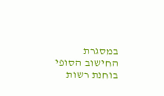במסגרת החישוב הסופי בוחנת רשות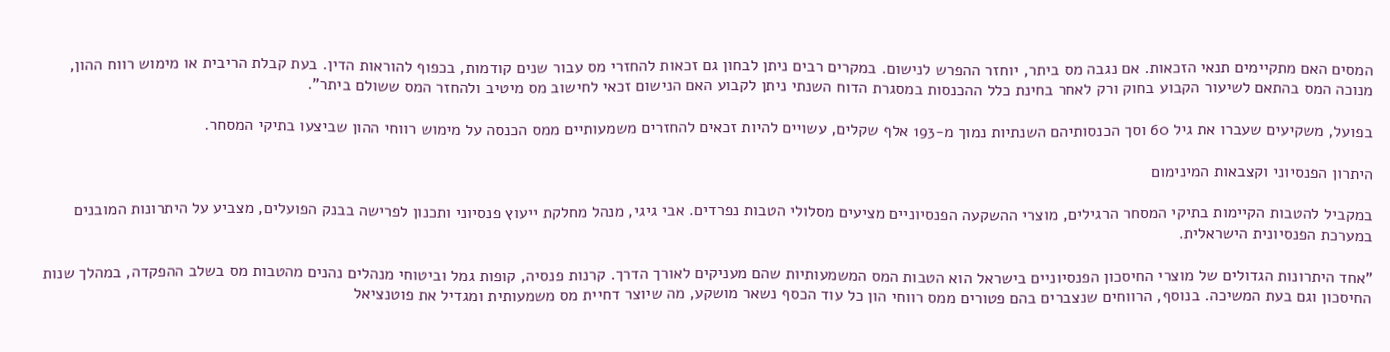המסים האם מתקיימים תנאי הזכאות. אם נגבה מס ביתר, יוחזר ההפרש לנישום. במקרים רבים ניתן לבחון גם זכאות להחזרי מס עבור שנים קודמות, בכפוף להוראות הדין. בעת קבלת הריבית או מימוש רווח ההון, מנוכה המס בהתאם לשיעור הקבוע בחוק ורק לאחר בחינת כלל ההכנסות במסגרת הדוח השנתי ניתן לקבוע האם הנישום זכאי לחישוב מס מיטיב ולהחזר המס ששולם ביתר".

בפועל, משקיעים שעברו את גיל 60 וסך הכנסותיהם השנתיות נמוך מ-193 אלף שקלים, עשויים להיות זכאים להחזרים משמעותיים ממס הכנסה על מימוש רווחי ההון שביצעו בתיקי המסחר.

היתרון הפנסיוני וקצבאות המינימום

במקביל להטבות הקיימות בתיקי המסחר הרגילים, מוצרי ההשקעה הפנסיוניים מציעים מסלולי הטבות נפרדים. אבי גיגי, מנהל מחלקת ייעוץ פנסיוני ותכנון לפרישה בבנק הפועלים, מצביע על היתרונות המובנים במערכת הפנסיונית הישראלית.

"אחד היתרונות הגדולים של מוצרי החיסכון הפנסיוניים בישראל הוא הטבות המס המשמעותיות שהם מעניקים לאורך הדרך. קרנות פנסיה, קופות גמל וביטוחי מנהלים נהנים מהטבות מס בשלב ההפקדה, במהלך שנות החיסכון וגם בעת המשיכה. בנוסף, הרווחים שנצברים בהם פטורים ממס רווחי הון כל עוד הכסף נשאר מושקע, מה שיוצר דחיית מס משמעותית ומגדיל את פוטנציאל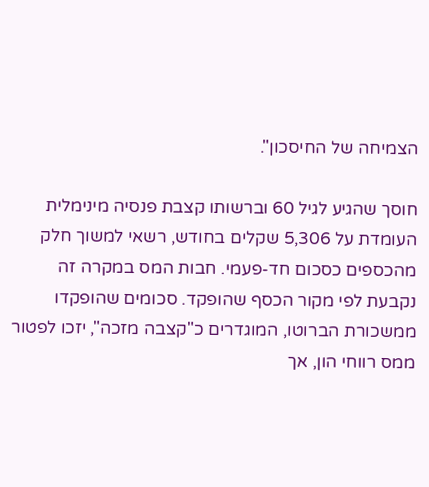הצמיחה של החיסכון".

חוסך שהגיע לגיל 60 וברשותו קצבת פנסיה מינימלית העומדת על 5,306 שקלים בחודש, רשאי למשוך חלק מהכספים כסכום חד-פעמי. חבות המס במקרה זה נקבעת לפי מקור הכסף שהופקד. סכומים שהופקדו ממשכורת הברוטו, המוגדרים כ"קצבה מזכה", יזכו לפטור ממס רווחי הון, אך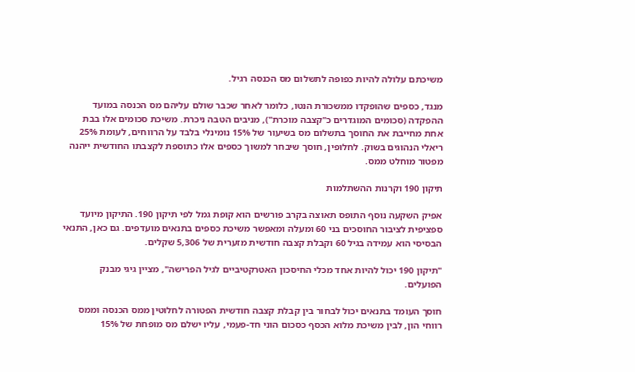משיכתם עלולה להיות כפופה לתשלום מס הכנסה רגיל.

מנגד, כספים שהופקדו ממשכורת הנטו, כלומר לאחר שכבר שולם עליהם מס הכנסה במועד ההפקדה (סכומים המוגדרים כ"קצבה מוכרת"), מניבים הטבה ניכרת. משיכת סכומים אלו בבת אחת מחייבת את החוסך בתשלום מס בשיעור של 15% נומינלי בלבד על הרווחים, לעומת 25% ריאלי הנהוגים בשוק. לחלופין, חוסך שיבחר למשוך כספים אלו כתוספת לקצבתו החודשית ייהנה מפטור מוחלט ממס.

תיקון 190 וקרנות ההשתלמות

אפיק השקעה נוסף התופס תאוצה בקרב פורשים הוא קופת גמל לפי תיקון 190. התיקון מיועד ספציפית לציבור החוסכים בני 60 ומעלה ומאפשר משיכת כספים בתנאים מועדפים. גם כאן, התנאי הבסיסי הוא עמידה בגיל 60 וקבלת קצבה חודשית מזערית של 5,306 שקלים.

"תיקון 190 יכול להיות אחד מכלי החיסכון האטרקטיביים לגיל הפרישה", מציין גיגי מבנק הפועלים.

חוסך העומד בתנאים יכול לבחור בין קבלת קצבה חודשית הפטורה לחלוטין ממס הכנסה וממס רווחי הון, לבין משיכת מלוא הכסף כסכום הוני חד-פעמי, עליו ישלם מס מופחת של 15%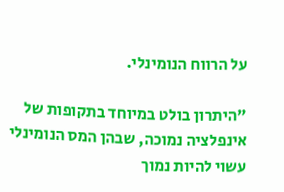על הרווח הנומינלי.

"היתרון בולט במיוחד בתקופות של אינפלציה נמוכה, שבהן המס הנומינלי עשוי להיות נמוך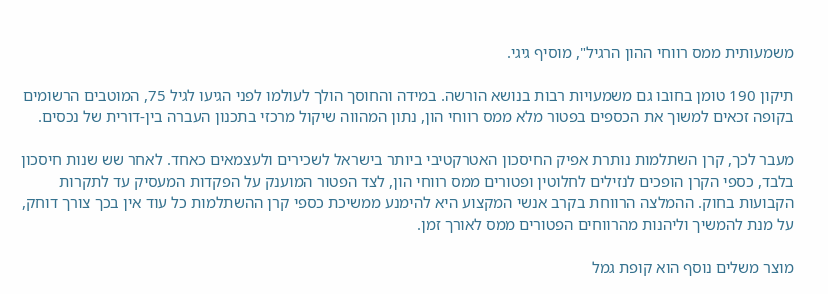משמעותית ממס רווחי ההון הרגיל", מוסיף גיגי.

תיקון 190 טומן בחובו גם משמעויות רבות בנושא הורשה. במידה והחוסך הולך לעולמו לפני הגיעו לגיל 75, המוטבים הרשומים בקופה זכאים למשוך את הכספים בפטור מלא ממס רווחי הון, נתון המהווה שיקול מרכזי בתכנון העברה בין-דורית של נכסים.

מעבר לכך, קרן השתלמות נותרת אפיק החיסכון האטרקטיבי ביותר בישראל לשכירים ולעצמאים כאחד. לאחר שש שנות חיסכון בלבד, כספי הקרן הופכים לנזילים לחלוטין ופטורים ממס רווחי הון, לצד הפטור המוענק על הפקדות המעסיק עד לתקרות הקבועות בחוק. ההמלצה הרווחת בקרב אנשי המקצוע היא להימנע ממשיכת כספי קרן ההשתלמות כל עוד אין בכך צורך דוחק, על מנת להמשיך וליהנות מהרווחים הפטורים ממס לאורך זמן.

מוצר משלים נוסף הוא קופת גמל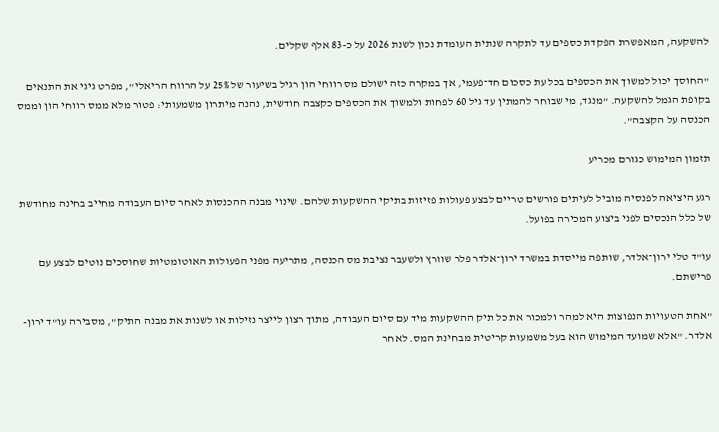להשקעה, המאפשרת הפקדת כספים עד לתקרה שנתית העומדת נכון לשנת 2026 על כ-83 אלף שקלים.

"החוסך יכול למשוך את הכספים בכל עת כסכום חד־פעמי, אך במקרה כזה ישולם מס רווחי הון רגיל בשיעור של 25% על הרווח הריאלי", מפרט גיגי את התנאים בקופת הגמל להשקעה. "מנגד, מי שבוחר להמתין עד גיל 60 לפחות ולמשוך את הכספים כקצבה חודשית, נהנה מיתרון משמעותי: פטור מלא ממס רווחי הון וממס הכנסה על הקצבה".

תזמון המימוש כגורם מכריע

רגע היציאה לפנסיה מוביל לעיתים פורשים טריים לבצע פעולות פזיזות בתיקי ההשקעות שלהם. שינוי מבנה ההכנסות לאחר סיום העבודה מחייב בחינה מחודשת של כלל הנכסים לפני ביצוע המכירה בפועל.

עו"ד טלי ירון־אלדר, שותפה מייסדת במשרד ירון־אלדר פלר שוורץ ולשעבר נציבת מס הכנסה, מתריעה מפני הפעולות האוטומטיות שחוסכים נוטים לבצע עם פרישתם.

"אחת הטעויות הנפוצות היא למהר ולמכור את כל תיק ההשקעות מיד עם סיום העבודה, מתוך רצון לייצר נזילות או לשנות את מבנה התיק", מסבירה עו"ד ירון-אלדר. "אלא שמועד המימוש הוא בעל משמעות קריטית מבחינת המס. לאחר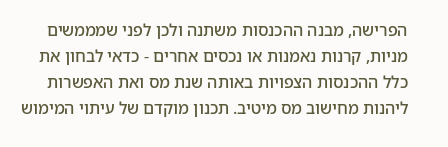הפרישה, מבנה ההכנסות משתנה ולכן לפני שמממשים מניות, קרנות נאמנות או נכסים אחרים - כדאי לבחון את כלל ההכנסות הצפויות באותה שנת מס ואת האפשרות ליהנות מחישוב מס מיטיב. תכנון מוקדם של עיתוי המימוש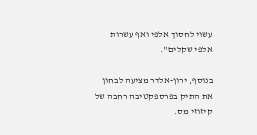עשוי לחסוך אלפי ואף עשרות אלפי שקלים".

בנוסף, ירון-אלדר מציעה לבחון את התיק בפרספקטיבה רחבה של קיזוזי מס.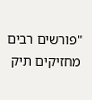"פורשים רבים מחזיקים תיק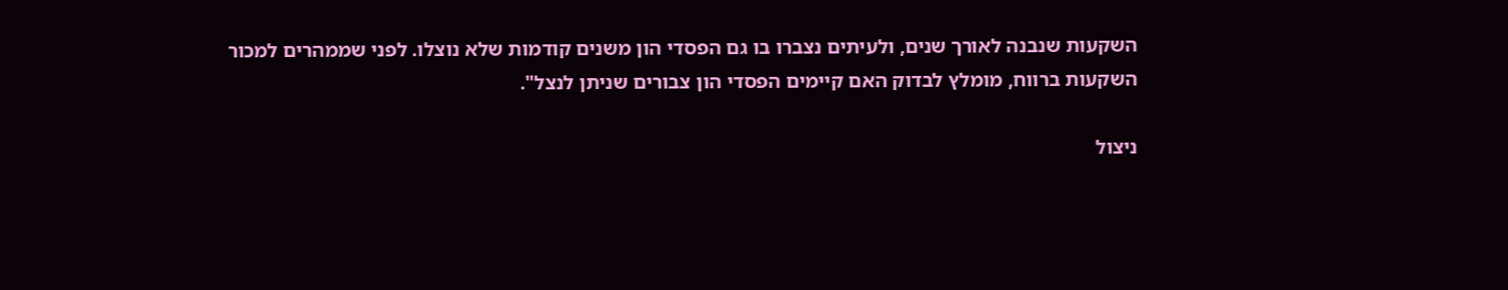השקעות שנבנה לאורך שנים, ולעיתים נצברו בו גם הפסדי הון משנים קודמות שלא נוצלו. לפני שממהרים למכור השקעות ברווח, מומלץ לבדוק האם קיימים הפסדי הון צבורים שניתן לנצל".

ניצול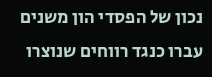נכון של הפסדי הון משנים עברו כנגד רווחים שנוצרו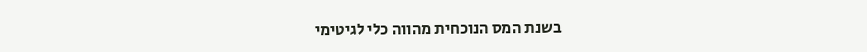בשנת המס הנוכחית מהווה כלי לגיטימי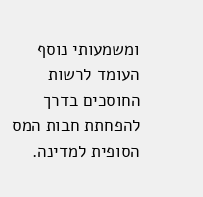ומשמעותי נוסף העומד לרשות החוסכים בדרך להפחתת חבות המס הסופית למדינה.